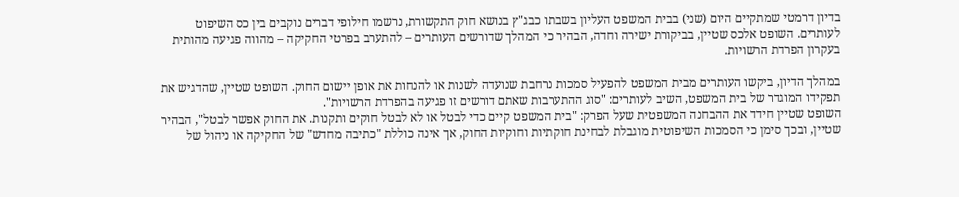בדיון דרמטי שמתקיים היום (שני) בבית המשפט העליון בשבתו כבג"ץ בנושא חוק התקשורת, נרשמו חילופי דברים נוקבים בין כס השיפוט לעותרים. השופט אלכס שטיין, בביקורת ישירה וחדה, הבהיר כי המהלך שדורשים העותרים – להתערב בפרטי החקיקה – מהווה פגיעה מהותית בעקרון הפרדת הרשויות.

במהלך הדיון, ביקשו העותרים מבית המשפט להפעיל סמכות נרחבת שנועדה לשנות או להנחות את אופן יישום החוק. השופט שטיין, שהדגיש את תפקידו המוגדר של בית המשפט, השיב לעותרים: "סוג ההתערבות שאתם דורשים זו פגיעה בהפרדת הרשויות".
השופט שטיין חידד את ההבחנה המשפטית שעל הפרק: "בית המשפט קיים כדי לבטל או לא לבטל חוקים ותקנות. את החוק אפשר לבטל", הבהיר שטיין, ובכך סימן כי הסמכות השיפוטית מוגבלת לבחינת חוקתיות וחוקיות החוק, אך אינה כוללת "כתיבה מחדש" של החקיקה או ניהול של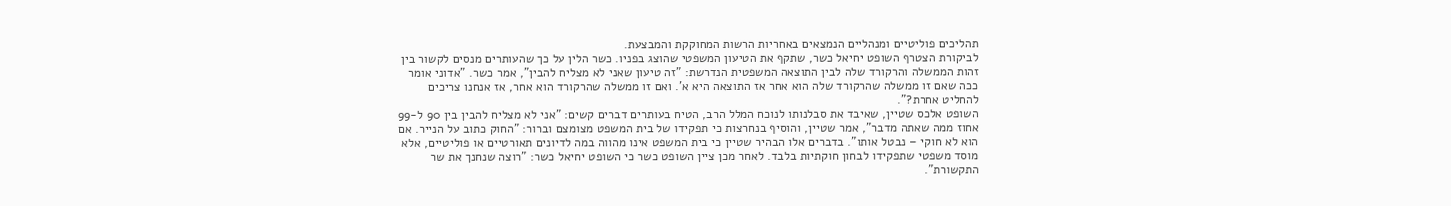תהליכים פוליטיים ומנהליים הנמצאים באחריות הרשות המחוקקת והמבצעת.
לביקורת הצטרף השופט יחיאל כשר, שתקף את הטיעון המשפטי שהוצג בפניו. כשר הלין על כך שהעותרים מנסים לקשור בין זהות הממשלה והרקורד שלה לבין התוצאה המשפטית הנדרשת: "זה טיעון שאני לא מצליח להבין", אמר כשר. "אדוני אומר ככה שאם זו ממשלה שהרקורד שלה הוא אחר אז התוצאה היא א'. ואם זו ממשלה שהרקורד הוא אחר, אז אנחנו צריכים להחליט אחרת?".
השופט אלכס שטיין, שאיבד את סבלנותו לנוכח המלל הרב, הטיח בעותרים דברים קשים: "אני לא מצליח להבין בין 90 ל-99 אחוז ממה שאתה מדבר", אמר שטיין, והוסיף בנחרצות כי תפקידו של בית המשפט מצומצם וברור: "החוק כתוב על הנייר. אם הוא לא חוקי – נבטל אותו". בדברים אלו הבהיר שטיין כי בית המשפט אינו מהווה במה לדיונים תאורטיים או פוליטיים, אלא מוסד משפטי שתפקידו לבחון חוקתיות בלבד. לאחר מכן ציין השופט כשר כי השופט יחיאל כשר: "רוצה שנחנך את שר התקשורת".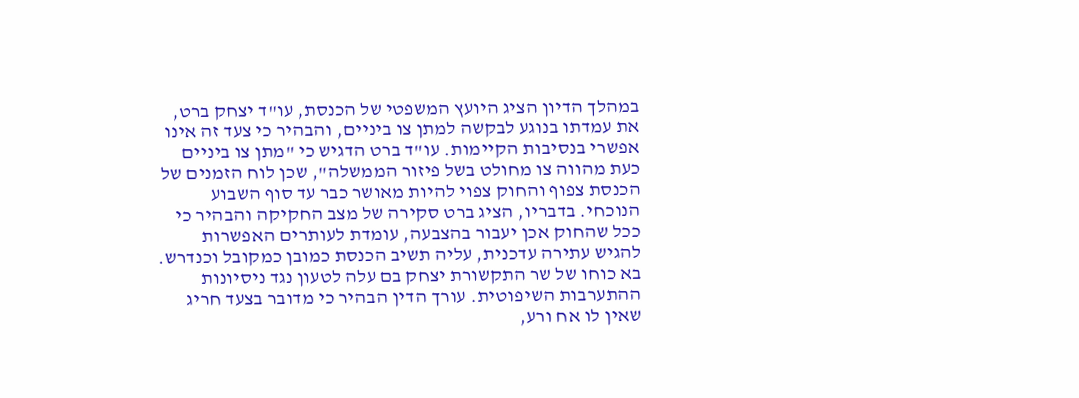במהלך הדיון הציג היועץ המשפטי של הכנסת, עו"ד יצחק ברט, את עמדתו בנוגע לבקשה למתן צו ביניים, והבהיר כי צעד זה אינו אפשרי בנסיבות הקיימות. עו"ד ברט הדגיש כי "מתן צו ביניים כעת מהווה צו מחולט בשל פיזור הממשלה", שכן לוח הזמנים של הכנסת צפוף והחוק צפוי להיות מאושר כבר עד סוף השבוע הנוכחי. בדבריו, הציג ברט סקירה של מצב החקיקה והבהיר כי ככל שהחוק אכן יעבור בהצבעה, עומדת לעותרים האפשרות להגיש עתירה עדכנית, עליה תשיב הכנסת כמובן כמקובל וכנדרש.
בא כוחו של שר התקשורת יצחק בם עלה לטעון נגד ניסיונות ההתערבות השיפוטית. עורך הדין הבהיר כי מדובר בצעד חריג שאין לו אח ורע,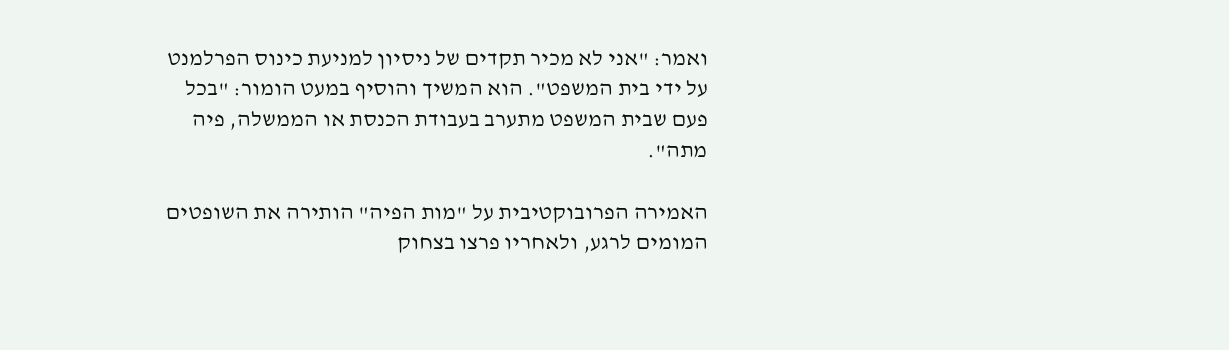ואמר: "אני לא מכיר תקדים של ניסיון למניעת כינוס הפרלמנט על ידי בית המשפט". הוא המשיך והוסיף במעט הומור: "בכל פעם שבית המשפט מתערב בעבודת הכנסת או הממשלה, פיה מתה".

האמירה הפרובוקטיבית על "מות הפיה" הותירה את השופטים המומים לרגע, ולאחריו פרצו בצחוק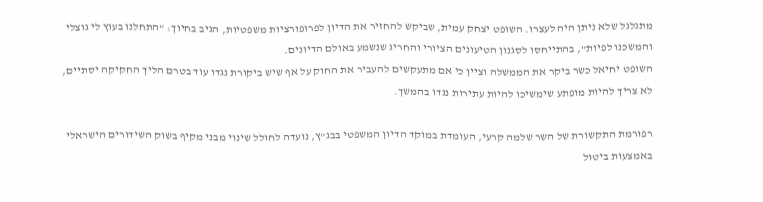מתגלגל שלא ניתן היה לעצרו. השופט יצחק עמית, שביקש להחזיר את הדיון לפרופורציות משפטיות, הגיב בחיוך: "התחלנו בעוץ לי גוצלי והמשכנו לפיות", בהתייחסו לסגנון הטיעונים הציורי והחריג שנשמע באולם הדיונים.
השופט יחיאל כשר ביקר את הממשלה וציין כי אם מתעקשים להעביר את החוק על אף שיש ביקורת נגדו עוד בטרם הליך החקיקה יסתיים, לא צריך להיות מופתע שימשיכו להיות עתירות נגדו בהמשך.

רפורמת התקשורת של השר שלמה קרעי, העומדת במוקד הדיון המשפטי בבג"ץ, נועדה לחולל שינוי מבני מקיף בשוק השידורים הישראלי באמצעות ביטול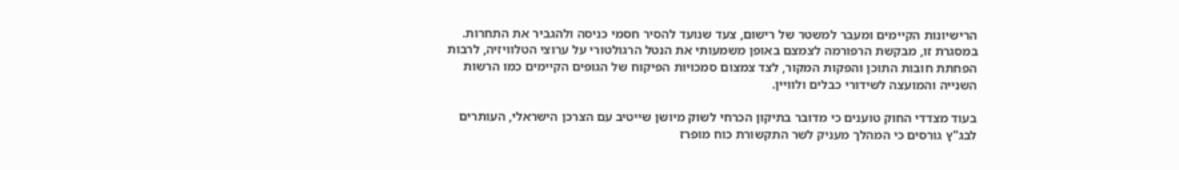הרישיונות הקיימים ומעבר למשטר של רישום, צעד שנועד להסיר חסמי כניסה ולהגביר את התחרות.
במסגרת זו, מבקשת הרפורמה לצמצם באופן משמעותי את הנטל הרגולטורי על ערוצי הטלוויזיה, לרבות הפחתת חובות התוכן והפקות המקור, לצד צמצום סמכויות הפיקוח של הגופים הקיימים כמו הרשות השנייה והמועצה לשידורי כבלים ולוויין.

בעוד מצדדי החוק טוענים כי מדובר בתיקון הכרחי לשוק מיושן שייטיב עם הצרכן הישראלי, העותרים לבג"ץ גורסים כי המהלך מעניק לשר התקשורת כוח מופרז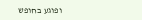ופוגע בחופש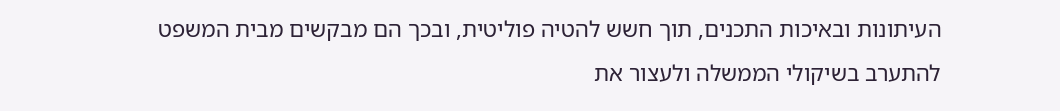העיתונות ובאיכות התכנים, תוך חשש להטיה פוליטית, ובכך הם מבקשים מבית המשפט להתערב בשיקולי הממשלה ולעצור את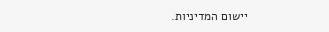יישום המדיניות.